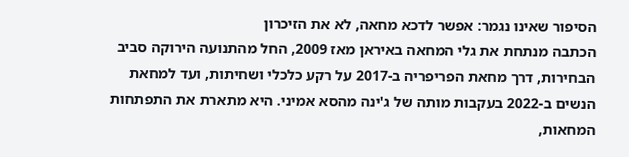הסיפור שאינו נגמר: אפשר לדכא מחאה, לא את הזיכרון
הכתבה מנתחת את גלי המחאה באיראן מאז 2009, החל מהתנועה הירוקה סביב הבחירות, דרך מחאת הפריפריה ב-2017 על רקע כלכלי ושחיתות, ועד למחאת הנשים ב-2022 בעקבות מותה של ג'ינה מהסא אמיני. היא מתארת את התפתחות המחאות,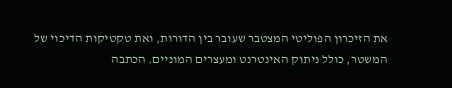את הזיכרון הפוליטי המצטבר שעובר בין הדורות, ואת טקטיקות הדיכוי של המשטר, כולל ניתוק האינטרנט ומעצרים המוניים. הכתבה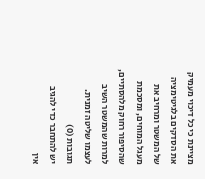מציינת כי כל דיכוי מעמיק את הסדקים בלגיטימציה של המשטר ומרחיב את מעגל המוחים, ומסכמת שהסיפור רחוק מלהסתיים, למרות שהמשטר השיב לעצמו שליטה זמנית.
תגובות (0)
יש להתחבר כדי להגיב
אין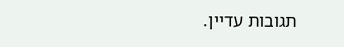תגובות עדיין.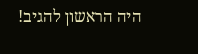היה הראשון להגיב!